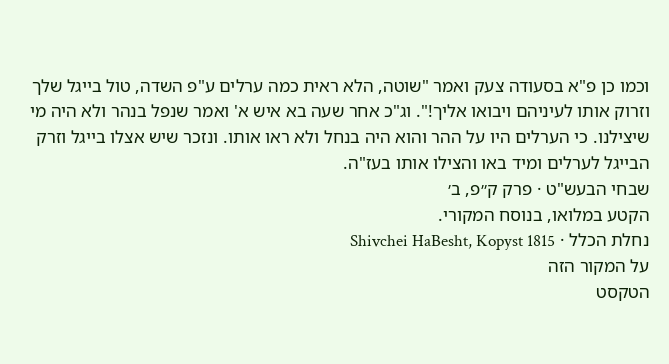וכמו כן פ"א בסעודה צעק ואמר "שוטה, הלא ראית כמה ערלים ע"פ השדה, טול בייגל שלך וזרוק אותו לעיניהם ויבואו אליך!". וג"כ אחר שעה בא איש א' ואמר שנפל בנהר ולא היה מי שיצילנו. כי הערלים היו על ההר והוא היה בנחל ולא ראו אותו. ונזכר שיש אצלו בייגל וזרק הבייגל לערלים ומיד באו והצילו אותו בעז"ה.
שבחי הבעש"ט · פרק ק״פ, ב׳
הקטע במלואו, בנוסח המקורי.
נחלת הכלל · Shivchei HaBesht, Kopyst 1815
על המקור הזה
הטקסט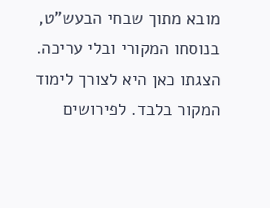מובא מתוך שבחי הבעש"ט, בנוסחו המקורי ובלי עריכה. הצגתו כאן היא לצורך לימוד המקור בלבד. לפירושים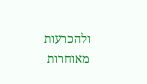ולהכרעות מאוחרות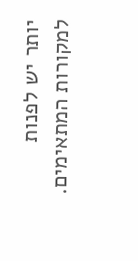יותר יש לפנות למקורות המתאימים.